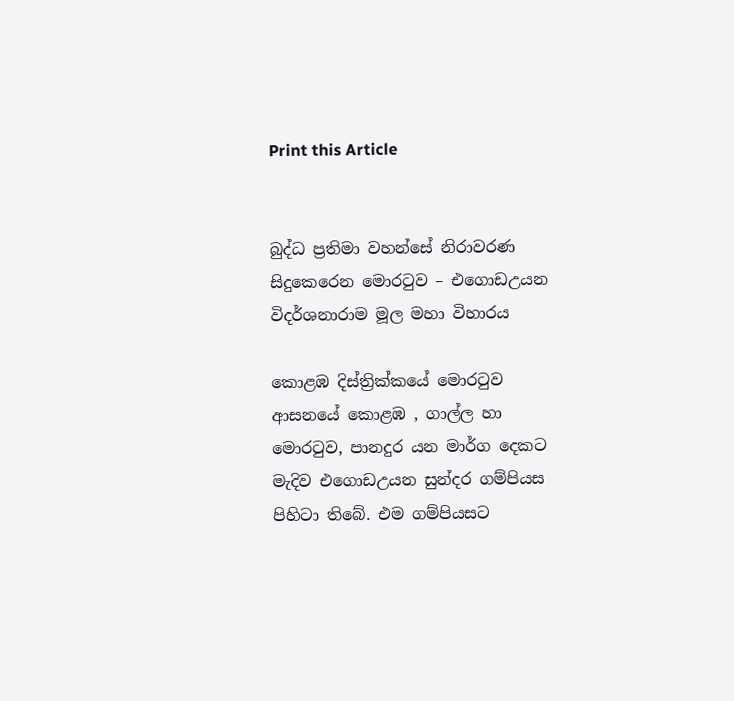Print this Article


බුද්ධ ප්‍රතිමා වහන්සේ නිරාවරණ සිදුකෙරෙන මොරටුව – එගොඩඋයන විදර්ශනාරාම මූල මහා විහාරය

කොළඹ දිස්ත්‍රික්කයේ මොරටුව ආසනයේ කොළඹ , ගාල්ල හා මොරටුව, පානදුර යන මාර්ග දෙකට මැදිව එගොඩඋයන සුන්දර ගම්පියස පිහිටා තිබේ. එම ගම්පියසට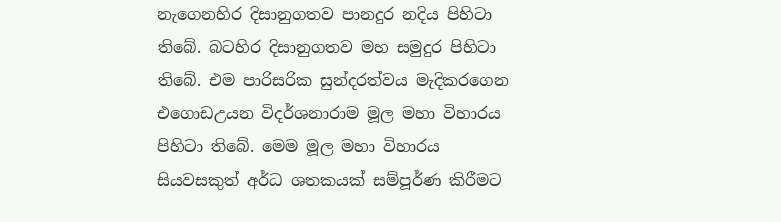නැගෙනහිර දිසානුගතව පානදුර නදිය පිහිටා තිබේ. බටහිර දිසානුගතව මහ සමුදුර පිහිටා තිබේ. එම පාරිසරික සුන්දරත්වය මැදිකරගෙන එගොඩඋයන විදර්ශනාරාම මූල මහා විහාරය පිහිටා තිබේ. මෙම මූල මහා විහාරය සියවසකුත් අර්ධ ශතකයක් සම්පූර්ණ කිරීමට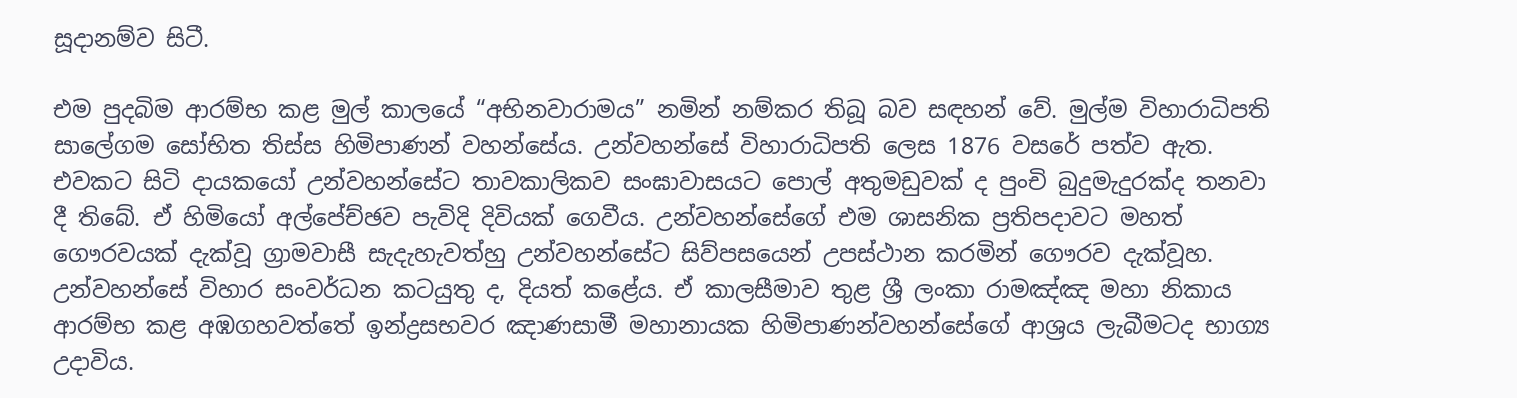සූදානම්ව සිටී.

එම පුදබිම ආරම්භ කළ මුල් කාලයේ “අභිනවාරාමය” නමින් නම්කර තිබූ බව සඳහන් වේ. මුල්ම විහාරාධිපති සාලේගම සෝභිත තිස්ස හිමිපාණන් වහන්සේය. උන්වහන්සේ විහාරාධිපති ලෙස 1876 වසරේ පත්ව ඇත. එවකට සිටි දායකයෝ උන්වහන්සේට තාවකාලිකව සංඝාවාසයට පොල් අතුමඩුවක් ද පුංචි බුදුමැදුරක්ද තනවා දී තිබේ. ඒ හිමියෝ අල්පේච්ඡව පැවිදි දිවියක් ගෙවීය. උන්වහන්සේගේ එම ශාසනික ප්‍රතිපදාවට මහත් ගෞරවයක් දැක්වූ ග්‍රාමවාසී සැදැහැවත්හු උන්වහන්සේට සිව්පසයෙන් උපස්ථාන කරමින් ගෞරව දැක්වූහ. උන්වහන්සේ විහාර සංවර්ධන කටයුතු ද, දියත් කළේය. ඒ කාලසීමාව තුළ ශ්‍රී ලංකා රාමඤ්ඤ මහා නිකාය ආරම්භ කළ අඹගහවත්තේ ඉන්ද්‍රසභවර ඤාණසාමී මහානායක හිමිපාණන්වහන්සේගේ ආශ්‍රය ලැබීමටද භාග්‍ය උදාවිය.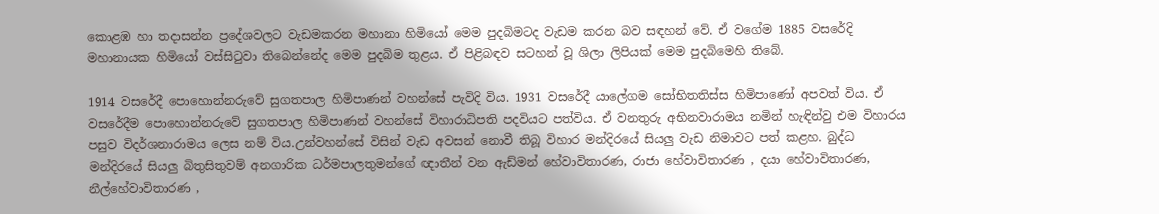කොළඹ හා තදාසන්න ප්‍රදේශවලට වැඩමකරන මහානා හිමියෝ මෙම පුදබිමටද වැඩම කරන බව සඳහන් වේ. ඒ වගේම 1885 වසරේදි මහානායක හිමියෝ වස්සිටුවා තිබෙන්නේද මෙම පුදබිම තුළය. ඒ පිළිබඳව සටහන් වූ ශිලා ලිපියක් මෙම පුදබිමෙහි තිබේ.

1914 වසරේදී පොහොන්නරුවේ සුගතපාල හිමිපාණන් වහන්සේ පැවිදි විය. 1931 වසරේදී යාලේගම සෝභිතතිස්ස හිමිපාණෝ අපවත් විය. ඒ වසරේදීම පොහොන්නරුවේ සුගතපාල හිමිපාණන් වහන්සේ විහාරාධිපති පදවියට පත්විය. ඒ වනතුරු අභිනවාරාමය නමින් හැඳින්වු එම විහාරය පසුව විදර්ශනාරාමය ලෙස නම් විය.උන්වහන්සේ විසින් වැඩ අවසන් නොවී තිබූ විහාර මන්දිරයේ සියලු වැඩ නිමාවට පත් කළහ. බුද්ධ මන්දිරයේ සියලු බිතුසිතුවම් අනගාරික ධර්මපාලතුමන්ගේ ඥාතීන් වන ඇඩ්මන් හේවාවිතාරණ, රාජා හේවාවිතාරණ , දයා හේවාවිතාරණ, නීල්හේවාවිතාරණ ,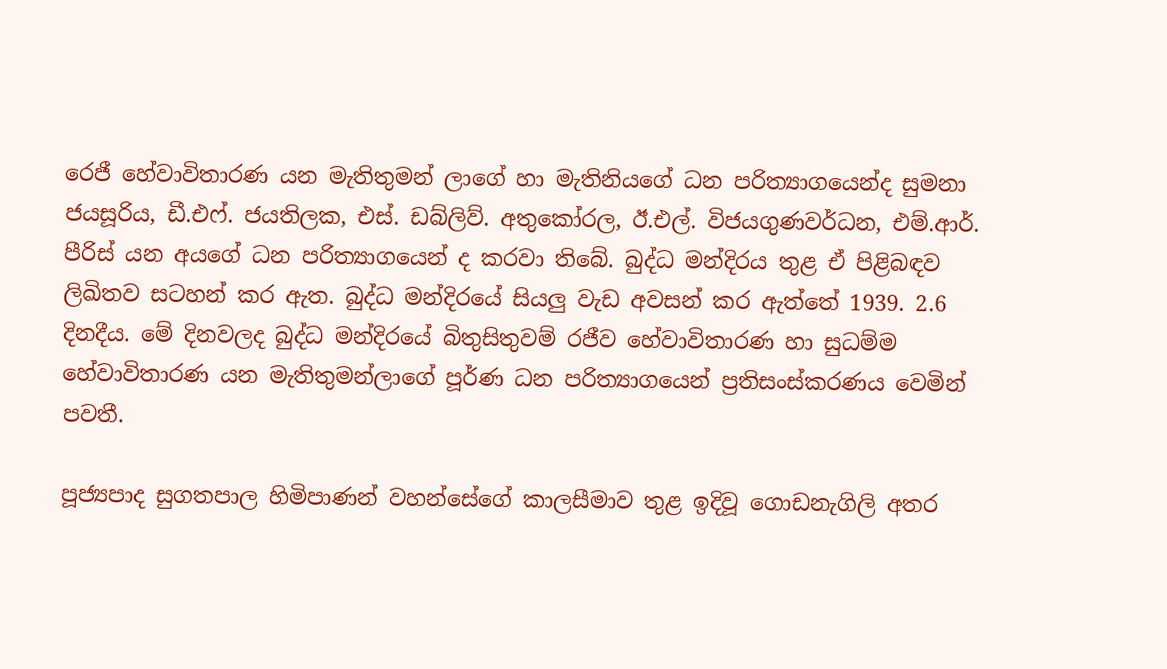රෙජී හේවාවිතාරණ යන මැතිතුමන් ලාගේ හා මැතිනියගේ ධන පරිත්‍යාගයෙන්ද සුමනා ජයසූරිය, ඩී.එෆ්. ජයතිලක, එස්. ඩබ්ලිව්. අතුකෝරල, ඊ.එල්. විජයගුණවර්ධන, එම්.ආර්. පීරිස් යන අයගේ ධන පරිත්‍යාගයෙන් ද කරවා තිබේ. බුද්ධ මන්දිරය තුළ ඒ පිළිබඳව ලිඛිතව සටහන් කර ඇත. බුද්ධ මන්දිරයේ සියලු වැඩ අවසන් කර ඇත්තේ 1939. 2.6 දිනදීය. මේ දිනවලද බුද්ධ මන්දිරයේ බිතුසිතුවම් රජීව හේවාවිතාරණ හා සුධම්ම හේවාවිතාරණ යන මැතිතුමන්ලාගේ පූර්ණ ධන පරිත්‍යාගයෙන් ප්‍රතිසංස්කරණය වෙමින් පවතී.

පූජ්‍යපාද සුගතපාල හිමිපාණන් වහන්සේගේ කාලසීමාව තුළ ඉදිවූ ගොඩනැගිලි අතර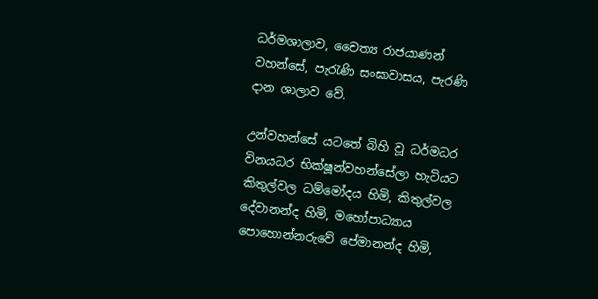ධර්මශාලාව, චෛත්‍ය රාජයාණන් වහන්සේ, පැරැණි සංඝාවාසය, පැරණි දාන ශාලාව වේ.

උන්වහන්සේ යටතේ බිහි වූ ධර්මධර විනයධර භික්ෂූන්වහන්සේලා හැටියට කිතුල්වල ධම්මෝදය හිමි, කිතුල්වල දේවානන්ද හිමි, මහෝපාධ්‍යාය පොහොන්නරුවේ පේමානන්ද හිමි,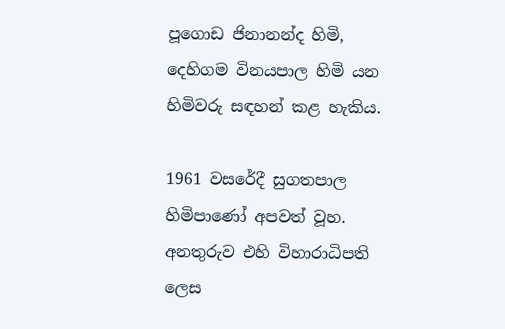පූගොඩ ජිනානන්ද හිමි, දෙහිගම විනයපාල හිමි යන හිමිවරු සඳහන් කළ හැකිය.

1961 වසරේදී සුගතපාල හිමිපාණෝ අපවත් වූහ. අනතුරුව එහි විහාරාධිපති ලෙස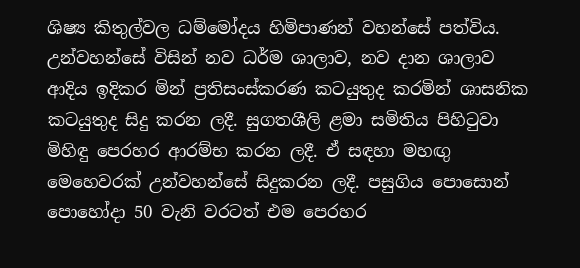ශිෂ්‍ය කිතුල්වල ධම්මෝදය හිමිපාණන් වහන්සේ පත්විය. උන්වහන්සේ විසින් නව ධර්ම ශාලාව, නව දාන ශාලාව ආදිය ඉදිකර මින් ප්‍රතිසංස්කරණ කටයුතුද කරමින් ශාසනික කටයුතුද සිදු කරන ලදී. සුගතශීලි ළමා සමිතිය පිහිටුවා මිහිඳු පෙරහර ආරම්භ කරන ලදී. ඒ සඳහා මහඟු මෙහෙවරක් උන්වහන්සේ සිදුකරන ලදී. පසුගිය පොසොන් පොහෝදා 50 වැනි වරටත් එම පෙරහර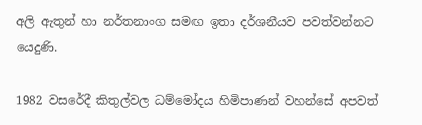අලි ඇතුන් හා නර්තනාංග සමඟ ඉතා දර්ශනීයව පවත්වන්නට යෙදුණි.

1982 වසරේදී කිතුල්වල ධම්මෝදය හිමිපාණන් වහන්සේ අපවත්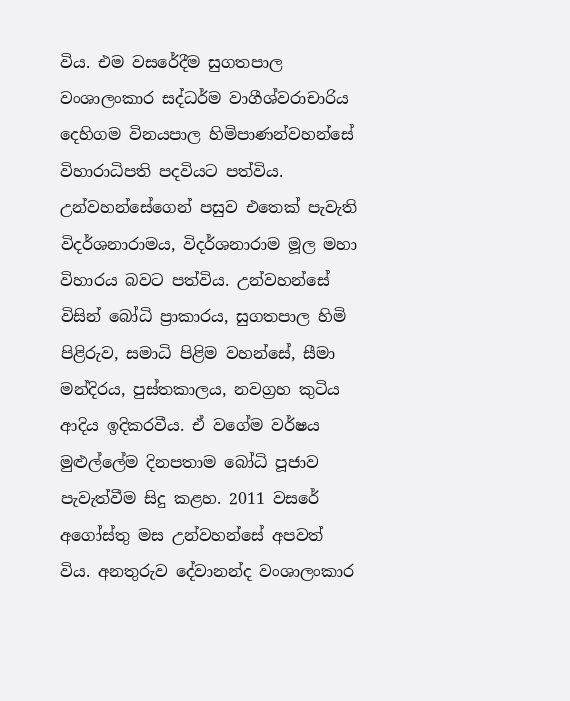විය. එම වසරේදීම සුගතපාල වංශාලංකාර සද්ධර්ම වාගීශ්වරාචාරිය දෙහිගම විනයපාල හිමිපාණන්වහන්සේ විහාරාධිපති පදවියට පත්විය. උන්වහන්සේගෙන් පසුව එතෙක් පැවැති විදර්ශනාරාමය, විදර්ශනාරාම මූල මහා විහාරය බවට පත්විය. උන්වහන්සේ විසින් බෝධි ප්‍රාකාරය, සුගතපාල හිමි පිළිරුව, සමාධි පිළිම වහන්සේ, සීමා මන්දිරය, පුස්තකාලය, නවග්‍රහ කුටිය ආදිය ඉදිකරවීය. ඒ වගේම වර්ෂය මුළුල්ලේම දිනපතාම බෝධි පූජාව පැවැත්වීම සිදු කළහ. 2011 වසරේ අගෝස්තු මස උන්වහන්සේ අපවත් විය. අනතුරුව දේවානන්ද වංශාලංකාර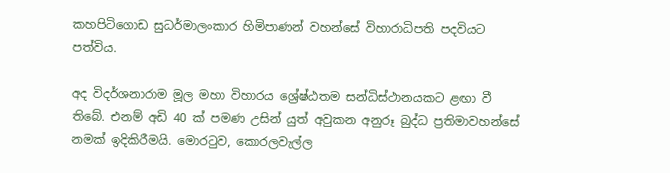කහපිටිගොඩ සුධර්මාලංකාර හිමිපාණන් වහන්සේ විහාරාධිපති පදවියට පත්විය.

අද විදර්ශනාරාම මූල මහා විහාරය ශ්‍රේෂ්ඨතම සන්ධිස්ථානයකට ළඟා වී තිබේ. එනම් අඩි 40 ක් පමණ උසින් යුත් අවුකන අනුරූ බුද්ධ ප්‍රතිමාවහන්සේ නමක් ඉදිකිරීමයි. මොරටුව, කොරලවැල්ල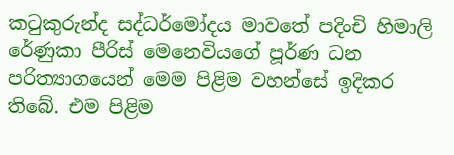කටුකුරුන්ද සද්ධර්මෝදය මාවතේ පදිංචි හිමාලි රේණුකා පීරිස් මෙනෙවියගේ පූර්ණ ධන පරිත්‍යාගයෙන් මෙම පිළිම වහන්සේ ඉදිකර තිබේ. එම පිළිම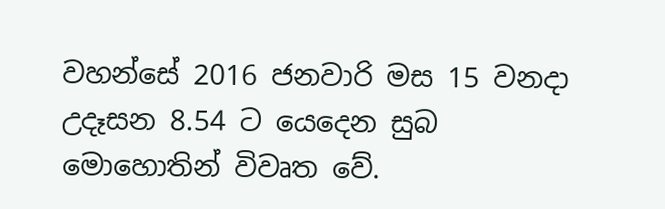වහන්සේ 2016 ජනවාරි මස 15 වනදා උදෑසන 8.54 ට යෙදෙන සුබ මොහොතින් විවෘත වේ.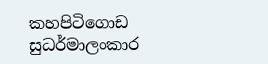කහපිටිගොඩ සුධර්මාලංකාර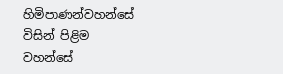හිමිපාණන්වහන්සේ විසින් පිළිම වහන්සේ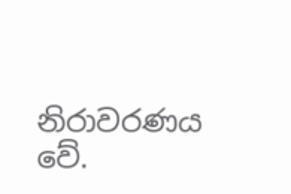නිරාවරණය වේ.